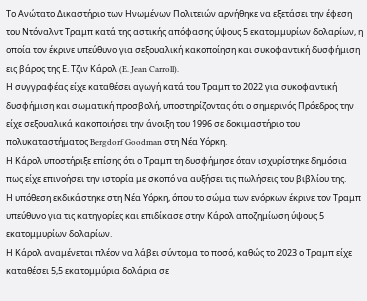Το Ανώτατο Δικαστήριο των Ηνωμένων Πολιτειών αρνήθηκε να εξετάσει την έφεση του Ντόναλντ Τραμπ κατά της αστικής απόφασης ύψους 5 εκατομμυρίων δολαρίων, η οποία τον έκρινε υπεύθυνο για σεξουαλική κακοποίηση και συκοφαντική δυσφήμιση εις βάρος της Ε. Τζιν Κάρολ (E. Jean Carroll).
Η συγγραφέας είχε καταθέσει αγωγή κατά του Τραμπ το 2022 για συκοφαντική δυσφήμιση και σωματική προσβολή, υποστηρίζοντας ότι ο σημερινός Πρόεδρος την είχε σεξουαλικά κακοποιήσει την άνοιξη του 1996 σε δοκιμαστήριο του πολυκαταστήματος Bergdorf Goodman στη Νέα Υόρκη.
Η Κάρολ υποστήριξε επίσης ότι ο Τραμπ τη δυσφήμησε όταν ισχυρίστηκε δημόσια πως είχε επινοήσει την ιστορία με σκοπό να αυξήσει τις πωλήσεις του βιβλίου της.
Η υπόθεση εκδικάστηκε στη Νέα Υόρκη, όπου το σώμα των ενόρκων έκρινε τον Τραμπ υπεύθυνο για τις κατηγορίες και επιδίκασε στην Κάρολ αποζημίωση ύψους 5 εκατομμυρίων δολαρίων.
Η Κάρολ αναμένεται πλέον να λάβει σύντομα το ποσό, καθώς το 2023 ο Τραμπ είχε καταθέσει 5,5 εκατομμύρια δολάρια σε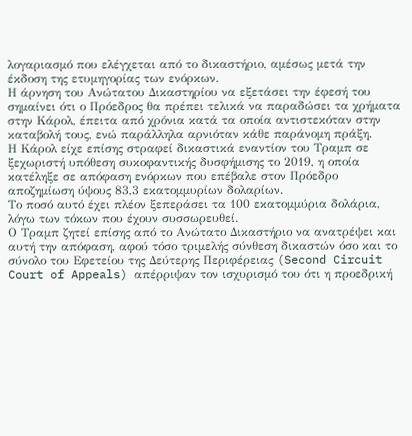λογαριασμό που ελέγχεται από το δικαστήριο, αμέσως μετά την έκδοση της ετυμηγορίας των ενόρκων.
Η άρνηση του Ανώτατου Δικαστηρίου να εξετάσει την έφεσή του σημαίνει ότι ο Πρόεδρος θα πρέπει τελικά να παραδώσει τα χρήματα στην Κάρολ, έπειτα από χρόνια κατά τα οποία αντιστεκόταν στην καταβολή τους, ενώ παράλληλα αρνιόταν κάθε παράνομη πράξη.
Η Κάρολ είχε επίσης στραφεί δικαστικά εναντίον του Τραμπ σε ξεχωριστή υπόθεση συκοφαντικής δυσφήμισης το 2019, η οποία κατέληξε σε απόφαση ενόρκων που επέβαλε στον Πρόεδρο αποζημίωση ύψους 83,3 εκατομμυρίων δολαρίων.
Το ποσό αυτό έχει πλέον ξεπεράσει τα 100 εκατομμύρια δολάρια, λόγω των τόκων που έχουν συσσωρευθεί.
Ο Τραμπ ζητεί επίσης από το Ανώτατο Δικαστήριο να ανατρέψει και αυτή την απόφαση, αφού τόσο τριμελής σύνθεση δικαστών όσο και το σύνολο του Εφετείου της Δεύτερης Περιφέρειας (Second Circuit Court of Appeals) απέρριψαν τον ισχυρισμό του ότι η προεδρική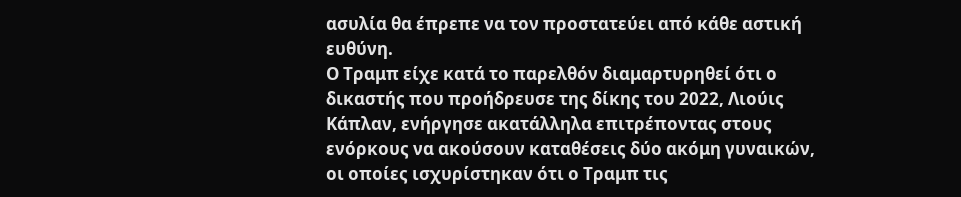ασυλία θα έπρεπε να τον προστατεύει από κάθε αστική ευθύνη.
Ο Τραμπ είχε κατά το παρελθόν διαμαρτυρηθεί ότι ο δικαστής που προήδρευσε της δίκης του 2022, Λιούις Κάπλαν, ενήργησε ακατάλληλα επιτρέποντας στους ενόρκους να ακούσουν καταθέσεις δύο ακόμη γυναικών, οι οποίες ισχυρίστηκαν ότι ο Τραμπ τις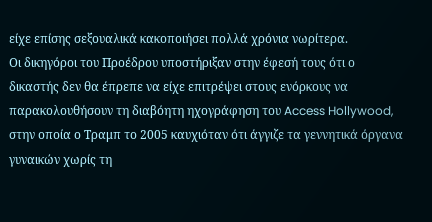είχε επίσης σεξουαλικά κακοποιήσει πολλά χρόνια νωρίτερα.
Οι δικηγόροι του Προέδρου υποστήριξαν στην έφεσή τους ότι ο δικαστής δεν θα έπρεπε να είχε επιτρέψει στους ενόρκους να παρακολουθήσουν τη διαβόητη ηχογράφηση του Access Hollywood, στην οποία ο Τραμπ το 2005 καυχιόταν ότι άγγιζε τα γεννητικά όργανα γυναικών χωρίς τη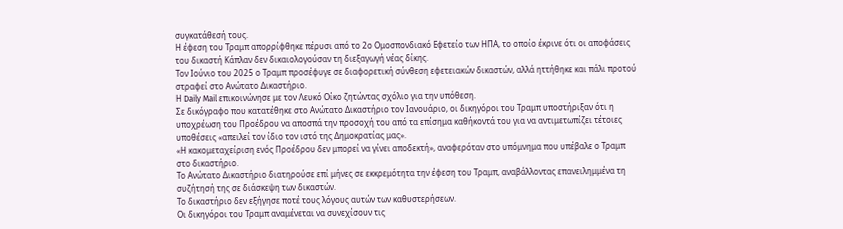συγκατάθεσή τους.
Η έφεση του Τραμπ απορρίφθηκε πέρυσι από το 2ο Ομοσπονδιακό Εφετείο των ΗΠΑ, το οποίο έκρινε ότι οι αποφάσεις του δικαστή Κάπλαν δεν δικαιολογούσαν τη διεξαγωγή νέας δίκης.
Τον Ιούνιο του 2025 ο Τραμπ προσέφυγε σε διαφορετική σύνθεση εφετειακών δικαστών, αλλά ηττήθηκε και πάλι προτού στραφεί στο Ανώτατο Δικαστήριο.
Η Daily Mail επικοινώνησε με τον Λευκό Οίκο ζητώντας σχόλιο για την υπόθεση.
Σε δικόγραφο που κατατέθηκε στο Ανώτατο Δικαστήριο τον Ιανουάριο, οι δικηγόροι του Τραμπ υποστήριξαν ότι η υποχρέωση του Προέδρου να αποσπά την προσοχή του από τα επίσημα καθήκοντά του για να αντιμετωπίζει τέτοιες υποθέσεις «απειλεί τον ίδιο τον ιστό της Δημοκρατίας μας».
«Η κακομεταχείριση ενός Προέδρου δεν μπορεί να γίνει αποδεκτή», αναφερόταν στο υπόμνημα που υπέβαλε ο Τραμπ στο δικαστήριο.
Το Ανώτατο Δικαστήριο διατηρούσε επί μήνες σε εκκρεμότητα την έφεση του Τραμπ, αναβάλλοντας επανειλημμένα τη συζήτησή της σε διάσκεψη των δικαστών.
Το δικαστήριο δεν εξήγησε ποτέ τους λόγους αυτών των καθυστερήσεων.
Οι δικηγόροι του Τραμπ αναμένεται να συνεχίσουν τις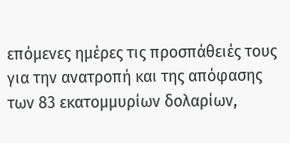επόμενες ημέρες τις προσπάθειές τους για την ανατροπή και της απόφασης των 83 εκατομμυρίων δολαρίων,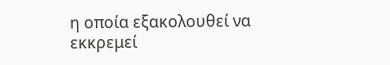η οποία εξακολουθεί να εκκρεμεί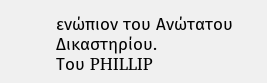ενώπιον του Ανώτατου Δικαστηρίου.
Του PHILLIP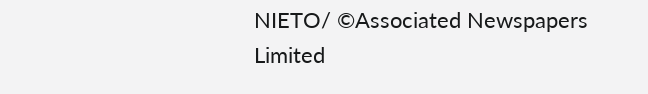NIETO/ ©Associated Newspapers Limited